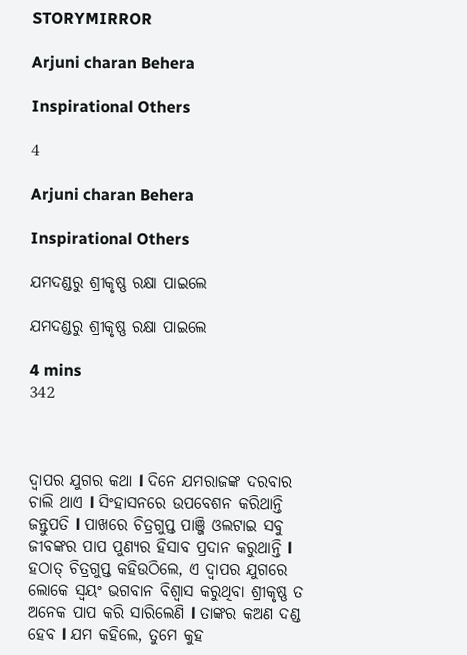STORYMIRROR

Arjuni charan Behera

Inspirational Others

4

Arjuni charan Behera

Inspirational Others

ଯମଦଣ୍ଡରୁ ଶ୍ରୀକୃଷ୍ଣ ରକ୍ଷା ପାଇଲେ

ଯମଦଣ୍ଡରୁ ଶ୍ରୀକୃଷ୍ଣ ରକ୍ଷା ପାଇଲେ

4 mins
342



ଦ୍ଵାପର ଯୁଗର କଥା l ଦିନେ ଯମରାଜଙ୍କ ଦରବାର ଚାଲି ଥାଏ l ସିଂହାସନରେ ଉପବେଶନ କରିଥାନ୍ତି ଜନ୍ତୁପତି l ପାଖରେ ଚିତ୍ରଗୁପ୍ତ ପାଞ୍ଜି ଓଲଟାଇ ସବୁ ଜୀବଙ୍କର ପାପ ପୁଣ୍ୟର ହିସାବ ପ୍ରଦାନ କରୁଥାନ୍ତି l ହଠାତ୍ ଚିତ୍ରଗୁପ୍ତ କହିଉଠିଲେ, ଏ ଦ୍ୱାପର ଯୁଗରେ ଲୋକେ ସ୍ଵୟଂ ଭଗବାନ ବିଶ୍ୱାସ କରୁଥିବା ଶ୍ରୀକୃଷ୍ଣ ତ ଅନେକ ପାପ କରି ସାରିଲେଣି l ତାଙ୍କର କଅଣ ଦଣ୍ଡ ହେବ l ଯମ କହିଲେ, ତୁମେ କୁହ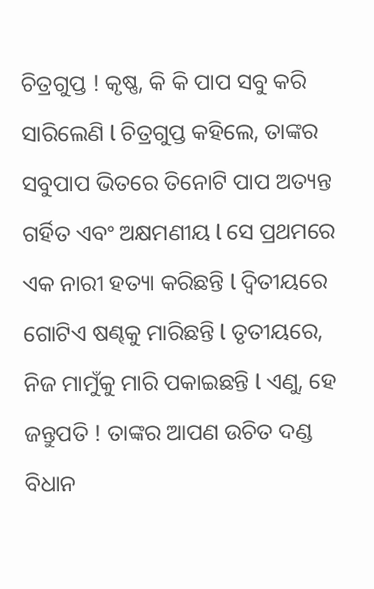ଚିତ୍ରଗୁପ୍ତ ! କୃଷ୍ଣ, କି କି ପାପ ସବୁ କରି ସାରିଲେଣି l ଚିତ୍ରଗୁପ୍ତ କହିଲେ, ତାଙ୍କର ସବୁପାପ ଭିତରେ ତିନୋଟି ପାପ ଅତ୍ୟନ୍ତ ଗର୍ହିତ ଏବଂ ଅକ୍ଷମଣୀୟ l ସେ ପ୍ରଥମରେ ଏକ ନାରୀ ହତ୍ୟା କରିଛନ୍ତି l ଦ୍ୱିତୀୟରେ ଗୋଟିଏ ଷଣ୍ଢକୁ ମାରିଛନ୍ତି l ତୃତୀୟରେ, ନିଜ ମାମୁଁକୁ ମାରି ପକାଇଛନ୍ତି l ଏଣୁ, ହେ ଜନ୍ତୁପତି ! ତାଙ୍କର ଆପଣ ଉଚିତ ଦଣ୍ଡ ବିଧାନ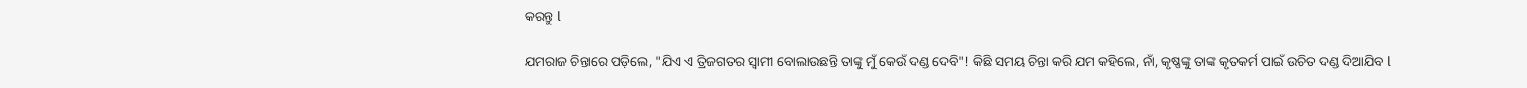କରନ୍ତୁ l

ଯମରାଜ ଚିନ୍ତାରେ ପଡ଼ିଲେ, "ଯିଏ ଏ ତ୍ରିଜଗତର ସ୍ଵାମୀ ବୋଲାଉଛନ୍ତି ତାଙ୍କୁ ମୁଁ କେଉଁ ଦଣ୍ଡ ଦେବି"! କିଛି ସମୟ ଚିନ୍ତା କରି ଯମ କହିଲେ, ନାଁ, କୃଷ୍ଣଙ୍କୁ ତାଙ୍କ କୃତକର୍ମ ପାଇଁ ଉଚିତ ଦଣ୍ଡ ଦିଆଯିବ l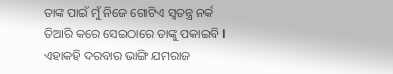ତାଙ୍କ ପାଇଁ ମୁଁ ନିଜେ ଗୋଟିଏ ସ୍ଵତନ୍ତ୍ର ନର୍କ ତିଆରି କରେ ସେଇଠାରେ ତାଙ୍କୁ ପକାଇବି l ଏହାକହି ଦରବାର ଭାଙ୍ଗି ଯମରାଜ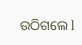ଉଠିଗଲେ l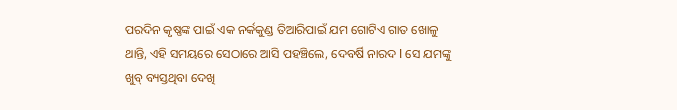ପରଦିନ କୃଷ୍ଣଙ୍କ ପାଇଁ ଏକ ନର୍କକୁଣ୍ଡ ତିଆରିପାଇଁ ଯମ ଗୋଟିଏ ଗାତ ଖୋଳୁ ଥାନ୍ତି, ଏହି ସମୟରେ ସେଠାରେ ଆସି ପହଞ୍ଚିଲେ, ଦେବର୍ଷି ନାରଦ l ସେ ଯମଙ୍କୁ ଖୁବ୍ ବ୍ୟସ୍ତଥିବା ଦେଖି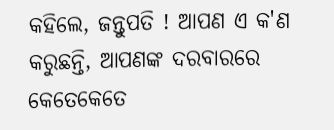କହିଲେ, ଜନ୍ତୁପତି ! ଆପଣ ଏ କ'ଣ କରୁଛନ୍ତି, ଆପଣଙ୍କ ଦରବାରରେ କେତେକେତେ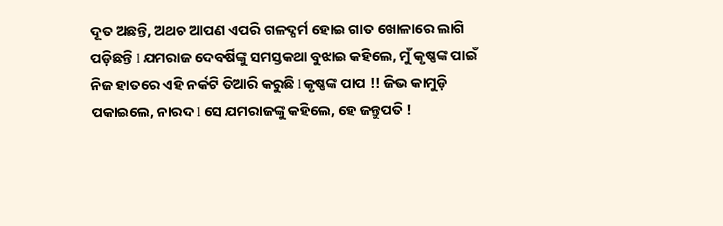ଦୂତ ଅଛନ୍ତି, ଅଥଚ ଆପଣ ଏପରି ଗଳଦ୍ଘର୍ମ ହୋଇ ଗାତ ଖୋଳାରେ ଲାଗି ପଡ଼ିଛନ୍ତି l ଯମରାଜ ଦେବର୍ଷିଙ୍କୁ ସମସ୍ତକଥା ବୁଝାଇ କହିଲେ, ମୁଁ କୃଷ୍ଣଙ୍କ ପାଇଁ ନିଜ ହାତରେ ଏହି ନର୍କଟି ତିଆରି କରୁଛି l କୃଷ୍ଣଙ୍କ ପାପ !! ଜିଭ କାମୁଡ଼ି ପକାଇଲେ, ନାରଦ l ସେ ଯମରାଜଙ୍କୁ କହିଲେ, ହେ ଜନ୍ତୁପତି !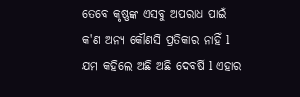ତେବେ କୃଷ୍ଣଙ୍କ ଏସବୁ ଅପରାଧ ପାଇଁ କ'ଣ ଅନ୍ୟ କୌଣସି ପ୍ରତିକାର ନାହିଁ l ଯମ କହିଲେ ଅଛି ଅଛି ଦେବର୍ଷି l ଏହାର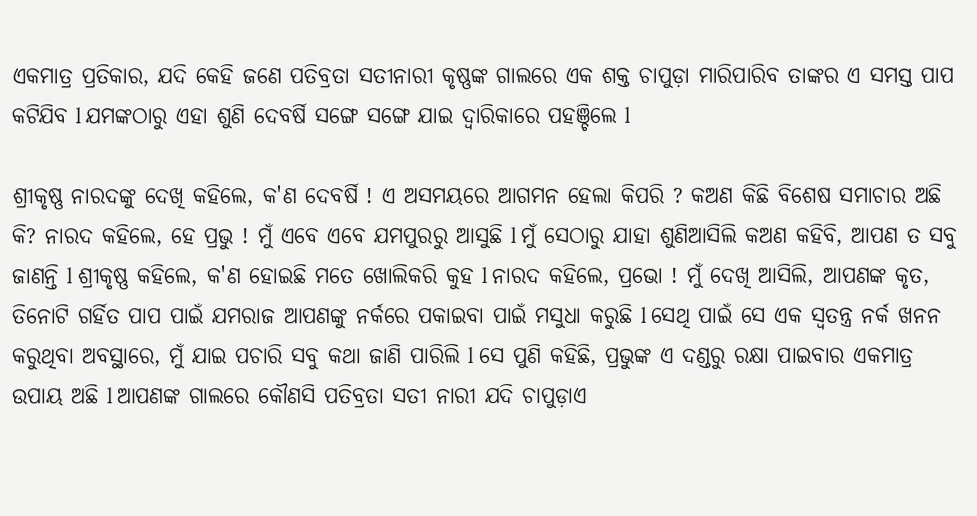ଏକମାତ୍ର ପ୍ରତିକାର, ଯଦି କେହି ଜଣେ ପତିବ୍ରତା ସତୀନାରୀ କୃଷ୍ଣଙ୍କ ଗାଲରେ ଏକ ଶକ୍ତ ଚାପୁଡ଼ା ମାରିପାରିବ ତାଙ୍କର ଏ ସମସ୍ତ ପାପ କଟିଯିବ l ଯମଙ୍କଠାରୁ ଏହା ଶୁଣି ଦେବର୍ଷି ସଙ୍ଗେ ସଙ୍ଗେ ଯାଇ ଦ୍ୱାରିକାରେ ପହଞ୍ଚିଲେ l

ଶ୍ରୀକୃଷ୍ଣ ନାରଦଙ୍କୁ ଦେଖି କହିଲେ, କ'ଣ ଦେବର୍ଷି ! ଏ ଅସମୟରେ ଆଗମନ ହେଲା କିପରି ? କଅଣ କିଛି ବିଶେଷ ସମାଚାର ଅଛି କି? ନାରଦ କହିଲେ, ହେ ପ୍ରଭୁ ! ମୁଁ ଏବେ ଏବେ ଯମପୁରରୁ ଆସୁଛି l ମୁଁ ସେଠାରୁ ଯାହା ଶୁଣିଆସିଲି କଅଣ କହିବି, ଆପଣ ତ ସବୁ ଜାଣନ୍ତି l ଶ୍ରୀକୃଷ୍ଣ କହିଲେ, କ'ଣ ହୋଇଛି ମତେ ଖୋଲିକରି କୁହ l ନାରଦ କହିଲେ, ପ୍ରଭୋ ! ମୁଁ ଦେଖି ଆସିଲି, ଆପଣଙ୍କ କୃତ, ତିନୋଟି ଗର୍ହିତ ପାପ ପାଇଁ ଯମରାଜ ଆପଣଙ୍କୁ ନର୍କରେ ପକାଇବା ପାଇଁ ମସୁଧା କରୁଛି l ସେଥି ପାଇଁ ସେ ଏକ ସ୍ବତନ୍ତ୍ର ନର୍କ ଖନନ କରୁଥିବା ଅବସ୍ଥାରେ, ମୁଁ ଯାଇ ପଚାରି ସବୁ କଥା ଜାଣି ପାରିଲି l ସେ ପୁଣି କହିଛି, ପ୍ରଭୁଙ୍କ ଏ ଦଣ୍ଡରୁ ରକ୍ଷା ପାଇବାର ଏକମାତ୍ର ଉପାୟ ଅଛି l ଆପଣଙ୍କ ଗାଲରେ କୌଣସି ପତିବ୍ରତା ସତୀ ନାରୀ ଯଦି ଚାପୁଡ଼ାଏ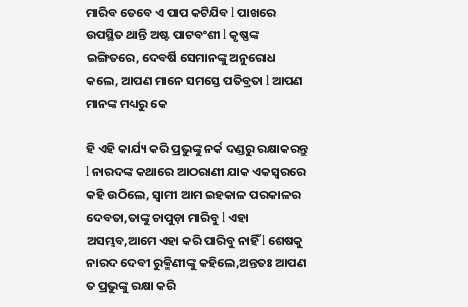ମାରିବ ତେବେ ଏ ପାପ କଟିଯିବ l ପାଖରେ ଉପସ୍ଥିତ ଥାନ୍ତି ଅଷ୍ଟ ପାଟବଂଶୀ l କୃଷ୍ଣଙ୍କ ଇଙ୍ଗିତରେ, ଦେବର୍ଷି ସେମାନଙ୍କୁ ଅନୁରୋଧ କଲେ, ଆପଣ ମାନେ ସମସ୍ତେ ପତିବ୍ରତା l ଆପଣ ମାନଙ୍କ ମଧ୍ୟରୁ କେ

ହି ଏହି କାର୍ଯ୍ୟ କରି ପ୍ରଭୁଙ୍କୁ ନର୍କ ଦଣ୍ଡରୁ ରକ୍ଷାକରନ୍ତୁ l ନାରଦଙ୍କ କଥାରେ ଆଠରାଣୀ ଯାକ ଏକସ୍ବରରେ କହି ଉଠିଲେ, ସ୍ଵାମୀ ଆମ ଇହକାଳ ପରକାଳର ଦେବତା,ତାଙ୍କୁ ଚାପୁଡ଼ା ମାରିବୁ l ଏହା ଅସମ୍ଭବ,ଆମେ ଏହା କରି ପାରିବୁ ନାହିଁ l ଶେଷକୁ ନାରଦ ଦେବୀ ରୁକ୍ମିଣୀଙ୍କୁ କହିଲେ,ଅନ୍ତତଃ ଆପଣ ତ ପ୍ରଭୁଙ୍କୁ ରକ୍ଷା କରି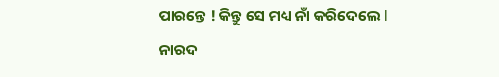ପାରନ୍ତେ ! କିନ୍ତୁ ସେ ମଧ୍ୟ ନାଁ କରିଦେଲେ l ନାରଦ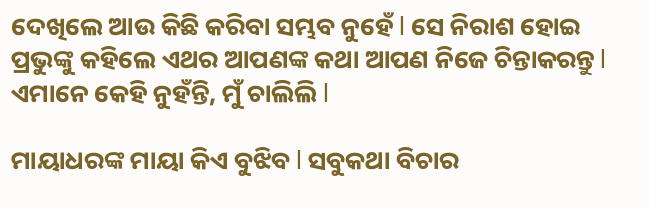ଦେଖିଲେ ଆଉ କିଛି କରିବା ସମ୍ଭବ ନୁହେଁ l ସେ ନିରାଶ ହୋଇ ପ୍ରଭୁଙ୍କୁ କହିଲେ ଏଥର ଆପଣଙ୍କ କଥା ଆପଣ ନିଜେ ଚିନ୍ତାକରନ୍ତୁ l ଏମାନେ କେହି ନୁହଁନ୍ତି, ମୁଁ ଚାଲିଲି l

ମାୟାଧରଙ୍କ ମାୟା କିଏ ବୁଝିବ l ସବୁକଥା ବିଚାର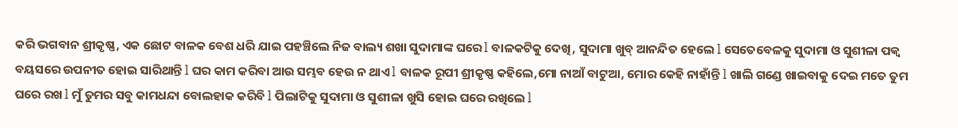କରି ଭଗବାନ ଶ୍ରୀକୃଷ୍ଣ, ଏକ ଛୋଟ ବାଳକ ବେଶ ଧରି ଯାଇ ପହଞ୍ଚିଲେ ନିଜ ବାଲ୍ୟ ଶଖା ସୁଦାମାଙ୍କ ଘରେ l ବାଳକଟିକୁ ଦେଖି, ସୁଦାମା ଖୁବ୍ ଆନନ୍ଦିତ ହେଲେ l ସେତେବେଳକୁ ସୁଦାମା ଓ ସୁଶୀଳା ପକ୍ଵ ବୟସରେ ଉପନୀତ ହୋଇ ସାରିଥାନ୍ତି l ଘର କାମ କରିବା ଆଉ ସମ୍ଭବ ହେଉ ନ ଥାଏ l ବାଳକ ରୂପୀ ଶ୍ରୀକୃଷ୍ଣ କହିଲେ,ମୋ ନାଆଁ ବାଟୁଆ, ମୋର କେହି ନାହାଁନ୍ତି l ଖାଲି ଗଣ୍ଡେ ଖାଇବାକୁ ଦେଇ ମତେ ତୁମ ଘରେ ରଖ l ମୁଁ ତୁମର ସବୁ କାମଧନ୍ଦା ବୋଲହାକ କରିବି l ପିଲାଟିକୁ ସୁଦାମା ଓ ସୁଶୀଳା ଖୁସି ହୋଇ ଘରେ ରଖିଲେ l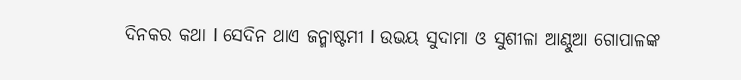ଦିନକର କଥା l ସେଦିନ ଥାଏ ଜନ୍ମାଷ୍ଟମୀ l ଉଭୟ ସୁଦାମା ଓ ସୁଶୀଳା ଆଣ୍ଠୁଆ ଗୋପାଳଙ୍କ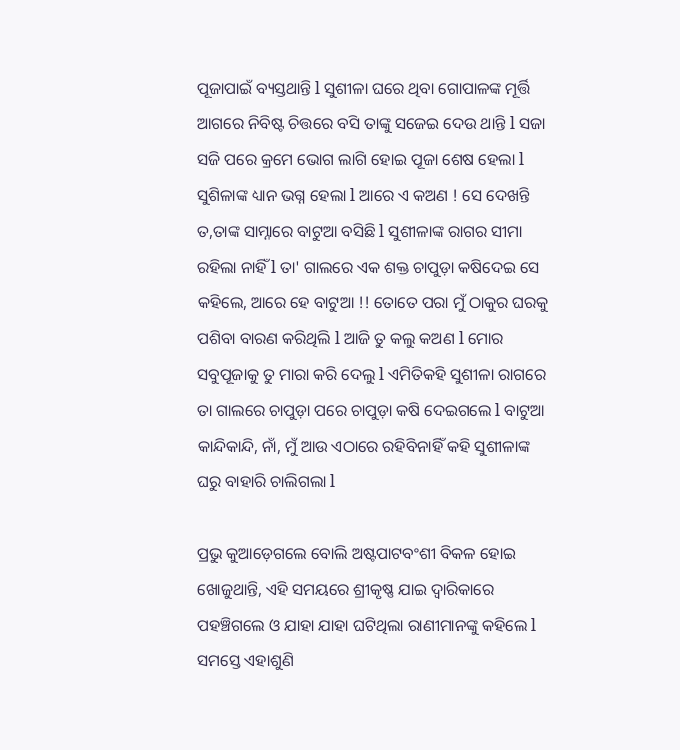ପୂଜାପାଇଁ ବ୍ୟସ୍ତଥାନ୍ତି l ସୁଶୀଳା ଘରେ ଥିବା ଗୋପାଳଙ୍କ ମୂର୍ତ୍ତି ଆଗରେ ନିବିଷ୍ଟ ଚିତ୍ତରେ ବସି ତାଙ୍କୁ ସଜେଇ ଦେଉ ଥାନ୍ତି l ସଜା ସଜି ପରେ କ୍ରମେ ଭୋଗ ଲାଗି ହୋଇ ପୂଜା ଶେଷ ହେଲା l ସୁଶିଳାଙ୍କ ଧ୍ୟାନ ଭଗ୍ନ ହେଲା l ଆରେ ଏ କଅଣ ! ସେ ଦେଖନ୍ତି ତ,ତାଙ୍କ ସାମ୍ନାରେ ବାଟୁଆ ବସିଛି l ସୁଶୀଳାଙ୍କ ରାଗର ସୀମା ରହିଲା ନାହିଁ l ତା' ଗାଲରେ ଏକ ଶକ୍ତ ଚାପୁଡ଼ା କଷିଦେଇ ସେ କହିଲେ, ଆରେ ହେ ବାଟୁଆ !! ତୋତେ ପରା ମୁଁ ଠାକୁର ଘରକୁ ପଶିବା ବାରଣ କରିଥିଲି l ଆଜି ତୁ କଲୁ କଅଣ l ମୋର ସବୁପୂଜାକୁ ତୁ ମାରା କରି ଦେଲୁ l ଏମିତିକହି ସୁଶୀଳା ରାଗରେ ତା ଗାଲରେ ଚାପୁଡ଼ା ପରେ ଚାପୁଡ଼ା କଷି ଦେଇଗଲେ l ବାଟୁଆ କାନ୍ଦିକାନ୍ଦି, ନାଁ, ମୁଁ ଆଉ ଏଠାରେ ରହିବିନାହିଁ କହି ସୁଶୀଳାଙ୍କ ଘରୁ ବାହାରି ଚାଲିଗଲା l

ପ୍ରଭୁ କୁଆଡ଼େଗଲେ ବୋଲି ଅଷ୍ଟପାଟବଂଶୀ ବିକଳ ହୋଇ ଖୋଜୁଥାନ୍ତି, ଏହି ସମୟରେ ଶ୍ରୀକୃଷ୍ଣ ଯାଇ ଦ୍ୱାରିକାରେ ପହଞ୍ଚିଗଲେ ଓ ଯାହା ଯାହା ଘଟିଥିଲା ରାଣୀମାନଙ୍କୁ କହିଲେ l ସମସ୍ତେ ଏହାଶୁଣି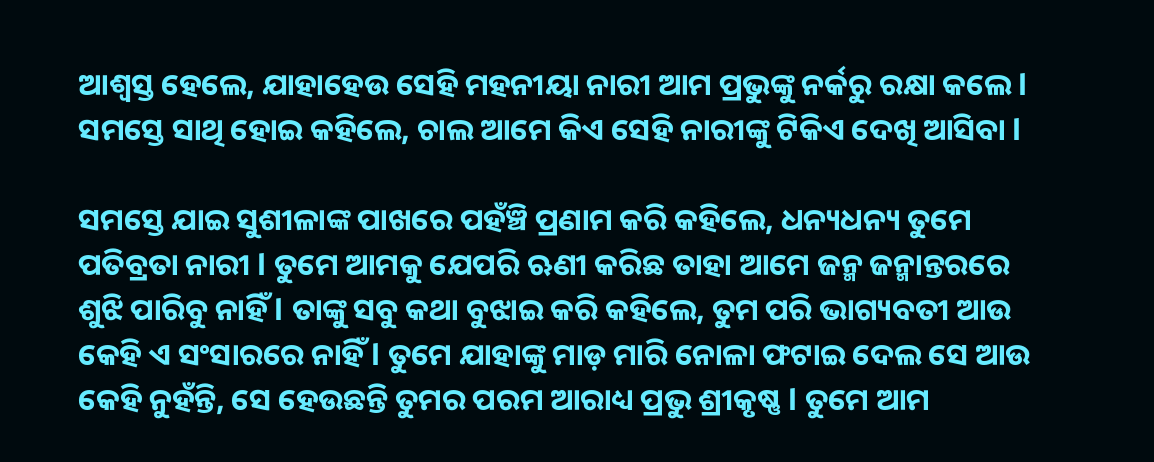ଆଶ୍ବସ୍ତ ହେଲେ, ଯାହାହେଉ ସେହି ମହନୀୟା ନାରୀ ଆମ ପ୍ରଭୁଙ୍କୁ ନର୍କରୁ ରକ୍ଷା କଲେ l ସମସ୍ତେ ସାଥି ହୋଇ କହିଲେ, ଚାଲ ଆମେ କିଏ ସେହି ନାରୀଙ୍କୁ ଟିକିଏ ଦେଖି ଆସିବା l

ସମସ୍ତେ ଯାଇ ସୁଶୀଳାଙ୍କ ପାଖରେ ପହଁଞ୍ଚି ପ୍ରଣାମ କରି କହିଲେ, ଧନ୍ୟଧନ୍ୟ ତୁମେ ପତିବ୍ରତା ନାରୀ l ତୁମେ ଆମକୁ ଯେପରି ଋଣୀ କରିଛ ତାହା ଆମେ ଜନ୍ମ ଜନ୍ମାନ୍ତରରେ ଶୁଝି ପାରିବୁ ନାହିଁ l ତାଙ୍କୁ ସବୁ କଥା ବୁଝାଇ କରି କହିଲେ, ତୁମ ପରି ଭାଗ୍ୟବତୀ ଆଉ କେହି ଏ ସଂସାରରେ ନାହିଁ l ତୁମେ ଯାହାଙ୍କୁ ମାଡ଼ ମାରି ନୋଳା ଫଟାଇ ଦେଲ ସେ ଆଉ କେହି ନୁହଁନ୍ତି, ସେ ହେଉଛନ୍ତି ତୁମର ପରମ ଆରାଧ୍ୟ ପ୍ରଭୁ ଶ୍ରୀକୃଷ୍ଣ l ତୁମେ ଆମ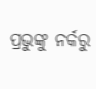ପ୍ରଭୁଙ୍କୁ ନର୍କରୁ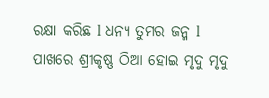ରକ୍ଷା କରିଛ l ଧନ୍ୟ ତୁମର ଜନ୍ମ l ପାଖରେ ଶ୍ରୀକୃଷ୍ଣ ଠିଆ ହୋଇ ମୃଦୁ ମୃଦୁ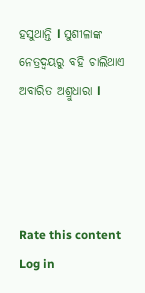ହସୁଥାନ୍ତି l ସୁଶୀଳାଙ୍କ ନେତ୍ରଦ୍ବୟରୁ ବହି ଚାଲିଥାଏ ଅବାରିତ ଅଶ୍ରୁଧାରା l




Rate this content
Log in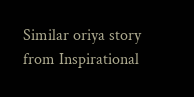Similar oriya story from Inspirational